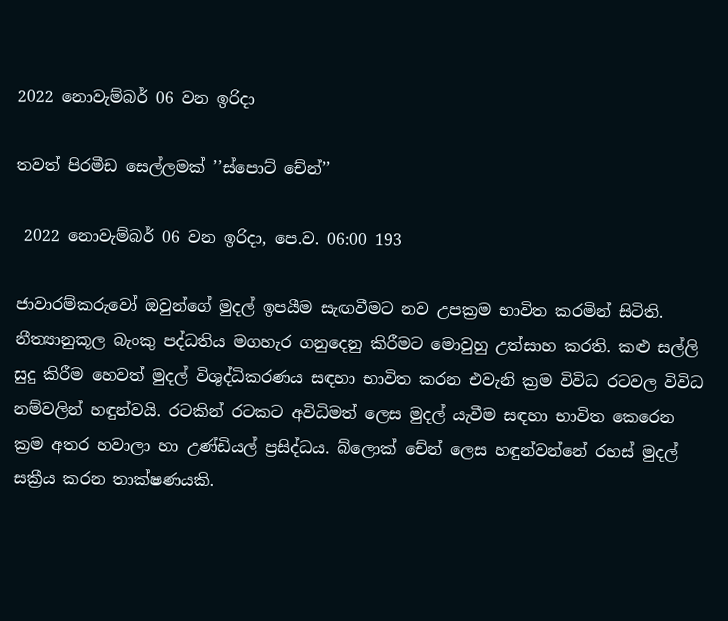2022 නොවැම්බර් 06 වන ඉරිදා

තවත් පිරමීඩ සෙල්ලමක් ’’ස්පොට් චේන්’’

 2022 නොවැම්බර් 06 වන ඉරිදා, පෙ.ව. 06:00 193

ජාවාරම්කරුවෝ ඔවුන්ගේ මුදල් ඉපයීම සැඟවීමට නව උපක්‍රම භාවිත කරමින් සිටිති. නීත්‍යානුකූල බැංකු පද්ධතිය මගහැර ගනුදෙනු කිරීමට මොවුහු උත්සාහ කරති. කළු සල්ලි සුදු කිරීම හෙවත් මුදල් විශුද්ධිකරණය සඳහා භාවිත කරන එවැනි ක්‍රම විවිධ රටවල විවිධ නම්වලින් හඳුන්වයි. රටකින් රටකට අවිධිමත් ලෙස මුදල් යැවීම සඳහා භාවිත කෙරෙන ක්‍රම අතර හවාලා හා උණ්ඩියල් ප්‍රසිද්ධය. බ්ලොක් චේන් ලෙස හඳුන්වන්නේ රහස් මුදල් සක්‍රීය කරන තාක්ෂණයකි.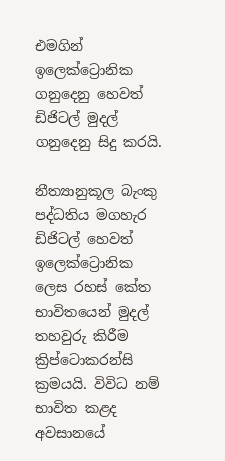එමගින් ඉලෙක්ට්‍රොනික ගනුදෙනු හෙවත් ඩිජිටල් මුදල් ගනුදෙනු සිදු කරයි.

නීත්‍යානුකූල බැංකු පද්ධතිය මගහැර ඩිජිටල් හෙවත් ඉලෙක්ට්‍රොනික ලෙස රහස් කේත භාවිතයෙන් මුදල් තහවුරු කිරීම ක්‍රිප්ටොකරන්සි ක්‍රමයයි. විවිධ නම් භාවිත කළද අවසානයේ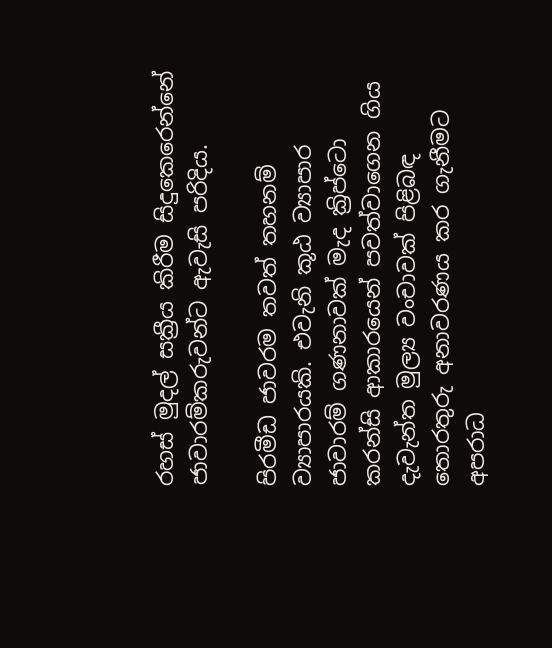රහස් මුදල් සක්‍රීය කිරීම සිදුකෙරෙන්නේ ජාවාරම්කරුවන්ට ඇවැසි පරිදිය.

පිරමීඩ ජාවරම තවත් තහනම් ව්‍යාපාරයකි. එවැනි කූඨ ව්‍යාපාර ජාවාරම් ගණනාවක් මැද ක්‍රිප්ටො කරන්සි ආකාරයෙන් පවත්වාගෙන ගිය දැවැන්ත මුල්‍ය වංචාවක් පිළිබඳ තොරතුරු අනාවරණය කර ගැනීමට අපරාධ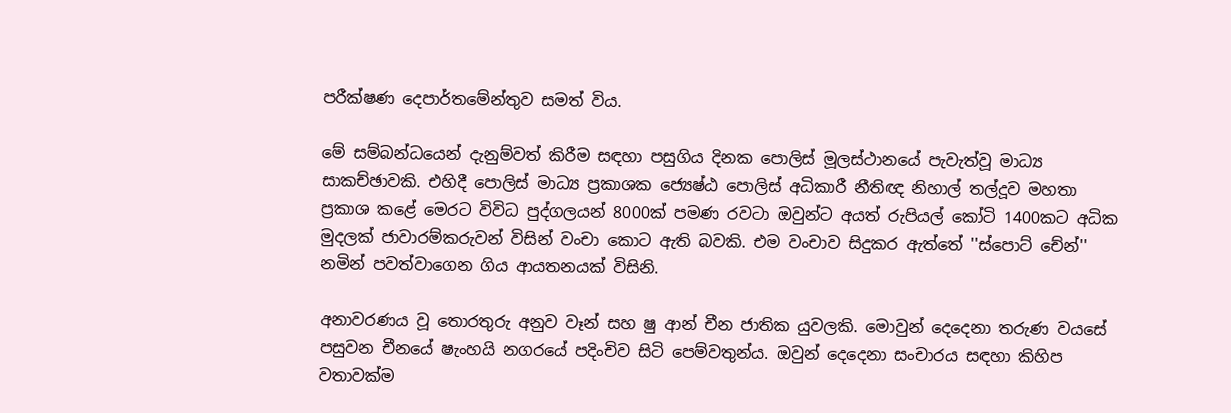පරීක්ෂණ දෙපාර්තමේන්තුව සමත් විය.

මේ සම්බන්ධයෙන් දැනුම්වත් කිරීම සඳහා පසුගිය දිනක පොලිස් මූලස්ථානයේ පැවැත්වූ මාධ්‍ය සාකච්ඡාවකි. එහිදී පොලිස් මාධ්‍ය ප්‍රකාශක ජ්‍යෙෂ්ඨ පොලිස් අධිකාරී නීතිඥ නිහාල් තල්දූව මහතා ප්‍රකාශ කළේ මෙරට විවිධ පුද්ගලයන් 8000ක් පමණ රවටා ඔවුන්ට අයත් රුපියල් කෝටි 1400කට අධික මුදලක් ජාවාරම්කරුවන් විසින් වංචා කොට ඇති බවකි. එම වංචාව සිදුකර ඇත්තේ ''ස්පොට් චේන්'' නමින් පවත්වාගෙන ගිය ආයතනයක් විසිනි.

අනාවරණය වූ තොරතුරු අනුව වෑන් සහ ෂු ආන් චීන ජාතික යුවලකි. මොවුන් දෙදෙනා තරුණ වයසේ පසුවන චීනයේ ෂැංහයි නගරයේ පදිංචිව සිටි පෙම්වතුන්ය. ඔවුන් දෙදෙනා සංචාරය සඳහා කිහිප වතාවක්ම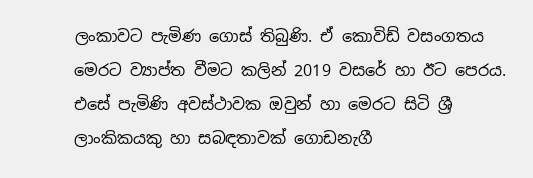ලංකාවට පැමිණ ගොස් තිබුණි. ඒ කොවිඩ් වසංගතය මෙරට ව්‍යාප්ත වීමට කලින් 2019 වසරේ හා ඊට පෙරය. එසේ පැමිණි අවස්ථාවක ඔවුන් හා මෙරට සිටි ශ්‍රී ලාංකිකයකු හා සබඳතාවක් ගොඩනැගී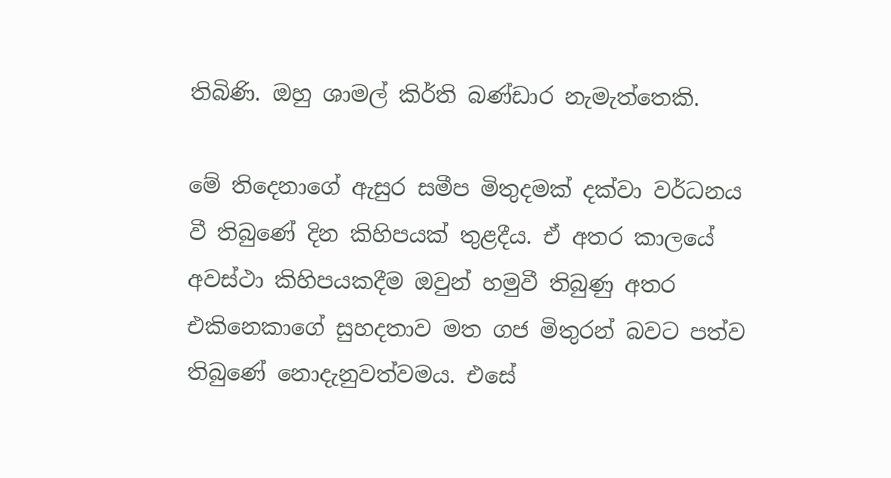තිබිණි. ඔහු ශාමල් කිර්ති බණ්ඩාර නැමැත්තෙකි.

මේ තිදෙනාගේ ඇසුර සමීප මිතුදමක් දක්වා වර්ධනය වී තිබුණේ දින කිහිපයක් තුළදීය. ඒ අතර කාලයේ අවස්ථා කිහිපයකදීම ඔවුන් හමුවී තිබුණු අතර එකිනෙකාගේ සුහදතාව මත ගජ මිතුරන් බවට පත්ව තිබුණේ නොදැනුවත්වමය. එසේ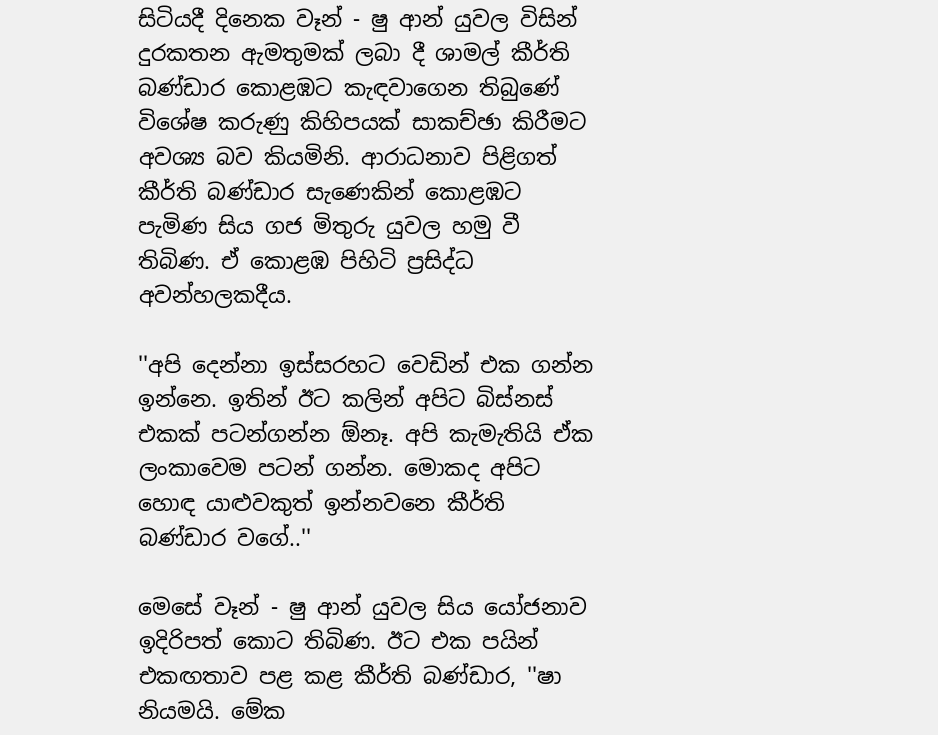සිටියදී දිනෙක වෑන් - ෂු ආන් යුවල විසින් දුරකතන ඇමතුමක් ලබා දී ශාමල් කීර්ති බණ්ඩාර කොළඹට කැඳවාගෙන තිබුණේ විශේෂ කරුණු කිහිපයක් සාකච්ඡා කිරීමට අවශ්‍ය බව කියමිනි. ආරාධනාව පිළිගත් කීර්ති බණ්ඩාර සැණෙකින් කොළඹට පැමිණ සිය ගජ මිතුරු යුවල හමු වී තිබිණ. ඒ කොළඹ පිහිටි ප්‍රසිද්ධ අවන්හලකදීය.

''අපි දෙන්නා ඉස්සරහට වෙඩින් එක ගන්න ඉන්නෙ. ඉතින් ඊට කලින් අපිට බිස්නස් එකක් පටන්ගන්න ඕනෑ. අපි කැමැතියි ඒක ලංකාවෙම පටන් ගන්න. මොකද අපිට හොඳ යාළුවකුත් ඉන්නවනෙ කීර්ති බණ්ඩාර වගේ..''

මෙසේ වෑන් - ෂු ආන් යුවල සිය යෝජනාව ඉදිරිපත් කොට තිබිණ. ඊට එක පයින් එකඟතාව පළ කළ කීර්ති බණ්ඩාර, ''ෂා නියමයි. මේක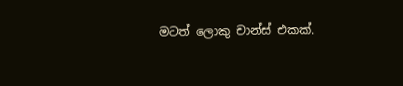මටත් ලොකු චාන්ස් එකක්.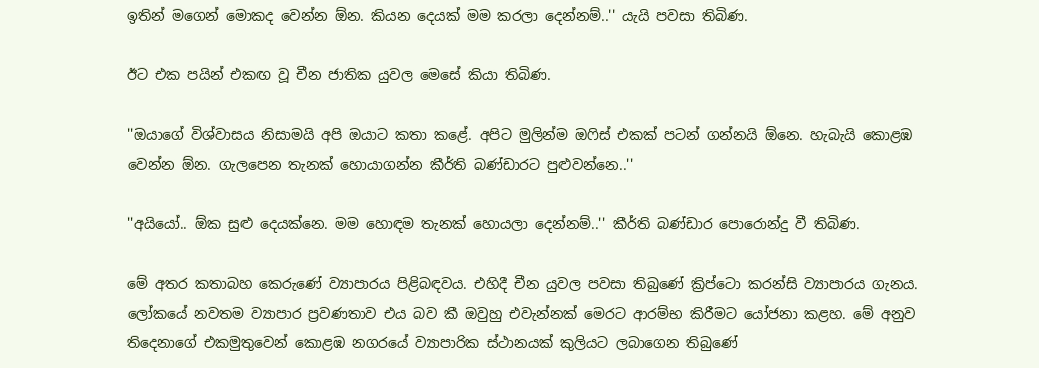ඉතින් මගෙන් මොකද වෙන්න ඕන. කියන දෙයක් මම කරලා දෙන්නම්..'' යැයි පවසා තිබිණ.

ඊට එක පයින් එකඟ වූ චීන ජාතික යුවල මෙසේ කියා තිබිණ.

''ඔයාගේ විශ්වාසය නිසාමයි අපි ඔයාට කතා කළේ. අපිට මුලින්ම ඔෆිස් එකක් පටන් ගන්නයි ඕනෙ. හැබැයි කොළඹ වෙන්න ඕන. ගැලපෙන තැනක් හොයාගන්න කීර්ති බණ්ඩාරට පුළුවන්නෙ..''

''අයියෝ.. ඕක සුළු දෙයක්නෙ. මම හොඳම තැනක් හොයලා දෙන්නම්..'' කීර්ති බණ්ඩාර පොරොන්දු වී තිබිණ.

මේ අතර කතාබහ කෙරුණේ ව්‍යාපාරය පිළිබඳවය. එහිදී චීන යුවල පවසා තිබුණේ ක්‍රිප්ටො කරන්සි ව්‍යාපාරය ගැනය. ලෝකයේ නවතම ව්‍යාපාර ප්‍රවණතාව එය බව කී ඔවුහු එවැන්නක් මෙරට ආරම්භ කිරීමට යෝජනා කළහ. මේ අනුව තිදෙනාගේ එකමුතුවෙන් කොළඹ නගරයේ ව්‍යාපාරික ස්ථානයක් කුලියට ලබාගෙන තිබුණේ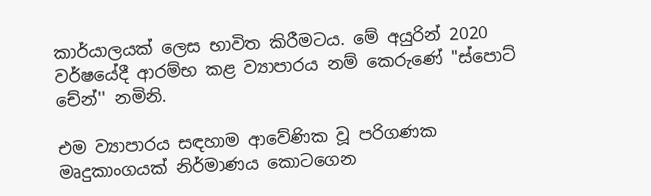කාර්යාලයක් ලෙස භාවිත කිරීමටය. මේ අයුරින් 2020 වර්ෂයේදී ආරම්භ කළ ව්‍යාපාරය නම් කෙරුණේ ''ස්පොට් චේන්'' නමිනි.

එම ව්‍යාපාරය සඳහාම ආවේණික වූ පරිගණක මෘදුකාංගයක් නිර්මාණය කොටගෙන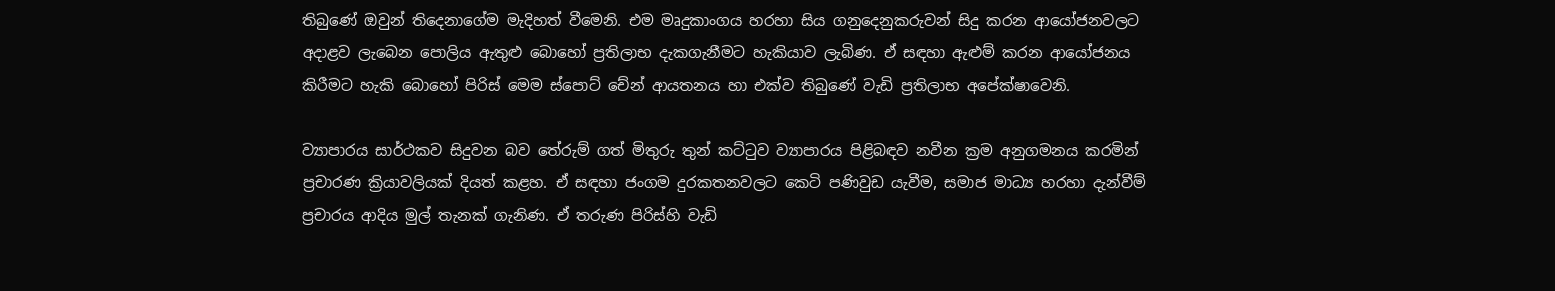තිබුණේ ඔවුන් තිදෙනාගේම මැදිහත් වීමෙනි. එම මෘදුකාංගය හරහා සිය ගනුදෙනුකරුවන් සිදු කරන ආයෝජනවලට අදාළව ලැබෙන පොලිය ඇතුළු බොහෝ ප්‍රතිලාභ දැකගැනීමට හැකියාව ලැබිණ. ඒ සඳහා ඇළුම් කරන ආයෝජනය කිරීමට හැකි බොහෝ පිරිස් මෙම ස්පොට් චේන් ආයතනය හා එක්ව තිබුණේ වැඩි ප්‍රතිලාභ අපේක්ෂාවෙනි.

ව්‍යාපාරය සාර්ථකව සිදුවන බව තේරුම් ගත් මිතුරු තුන් කට්ටුව ව්‍යාපාරය පිළිබඳව නවීන ක්‍රම අනුගමනය කරමින් ප්‍රචාරණ ක්‍රියාවලියක් දියත් කළහ. ඒ සඳහා ජංගම දුරකතනවලට කෙටි පණිවුඩ යැවීම, සමාජ මාධ්‍ය හරහා දැන්වීම් ප්‍රචාරය ආදිය මුල් තැනක් ගැනිණ. ඒ තරුණ පිරිස්හි වැඩි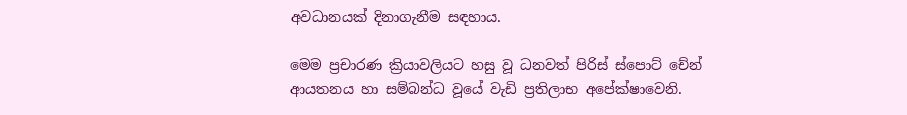අවධානයක් දිනාගැනීම සඳහාය.

මෙම ප්‍රචාරණ ක්‍රියාවලියට හසු වූ ධනවත් පිරිස් ස්පොට් චේන් ආයතනය හා සම්බන්ධ වූයේ වැඩි ප්‍රතිලාභ අපේක්ෂාවෙනි.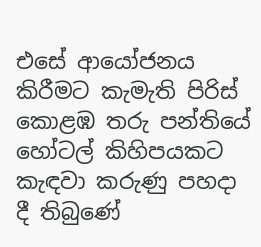එසේ ආයෝජනය කිරීමට කැමැති පිරිස් කොළඹ තරු පන්තියේ හෝටල් කිහිපයකට කැඳවා කරුණු පහදා දී තිබුණේ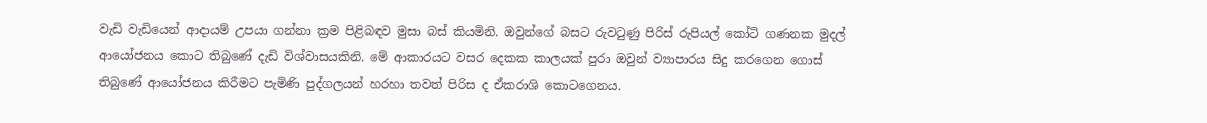වැඩි වැඩියෙන් ආදායම් උපයා ගන්නා ක්‍රම පිළිබඳව මුසා බස් කියමිනි. ඔවුන්ගේ බසට රුවටුණු පිරිස් රුපියල් කෝටි ගණනක මුදල් ආයෝජනය කොට තිබුණේ දැඩි විශ්වාසයකිනි. මේ ආකාරයට වසර දෙකක කාලයක් පුරා ඔවුන් ව්‍යාපාරය සිදු කරගෙන ගොස් තිබුණේ ආයෝජනය කිරීමට පැමිණි පුද්ගලයන් හරහා තවත් පිරිස ද ඒකරාශි කොටගෙනය.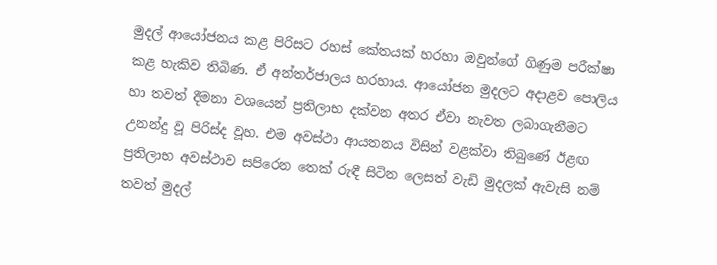මුදල් ආයෝජනය කළ පිරිසට රහස් කේතයක් හරහා ඔවුන්ගේ ගිණුම පරීක්ෂා කළ හැකිව තිබිණ. ඒ අන්තර්ජාලය හරහාය. ආයෝජන මුදලට අදාළව පොලිය හා තවත් දීමනා වශයෙන් ප්‍රතිලාභ දක්වන අතර ඒවා නැවත ලබාගැනීමට උනන්දු වූ පිරිස්ද වූහ. එම අවස්ථා ආයතනය විසින් වළක්වා තිබුණේ ඊළඟ ප්‍රතිලාභ අවස්ථාව සපිරෙන තෙක් රුඳී සිටින ලෙසත් වැඩි මුදලක් ඇවැසි නම් තවත් මුදල්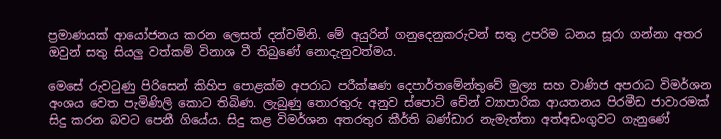ප්‍රමාණයක් ආයෝජනය කරන ලෙසත් දන්වමිනි. මේ අයුරින් ගනුදෙනුකරුවන් සතු උපරිම ධනය සූරා ගන්නා අතර ඔවුන් සතු සියලු වත්කම් විනාශ වී තිබුණේ නොදැනුවත්මය.

මෙසේ රුවටුණු පිරිසෙන් කිහිප පොළක්ම අපරාධ පරීක්ෂණ දෙපාර්තමේන්තුවේ මුල්‍ය සහ වාණිජ අපරාධ විමර්ශන අංශය වෙත පැමිණිලි කොට තිබිණ. ලැබුණු තොරතුරු අනුව ස්පොට් චේන් ව්‍යාපාරික ආයතනය පිරමීඩ ජාවාරමක් සිදු කරන බවට පෙනී ගියේය. සිදු කළ විමර්ශන අතරතුර කීර්ති බණ්ඩාර නැමැත්තා අත්අඩංගුවට ගැනුණේ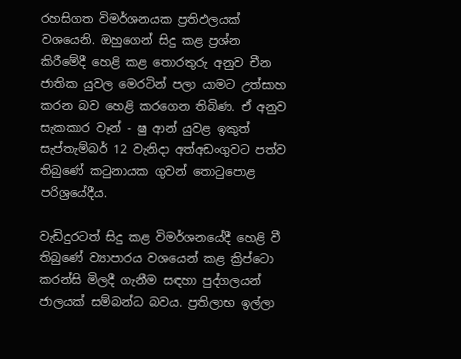රහසිගත විමර්ශනයක ප්‍රතිඵලයක් වශයෙනි. ඔහුගෙන් සිදු කළ ප්‍රශ්න කිරීමේදී හෙළි කළ තොරතුරු අනුව චීන ජාතික යුවල මෙරටින් පලා යාමට උත්සාහ කරන බව හෙළි කරගෙන තිබිණ. ඒ අනුව සැකකාර වෑන් - ෂු ආන් යුවළ ඉකුත් සැප්තැම්බර් 12 වැනිදා අත්අඩංගුවට පත්ව තිබුණේ කටුනායක ගුවන් තොටුපොළ පරිශ්‍රයේදීය.

වැඩිදුරටත් සිදු කළ විමර්ශනයේදී හෙළි වී තිබුණේ ව්‍යාපාරය වශයෙන් කළ ක්‍රිප්ටො කරන්සි මිලදී ගැනීම සඳහා පුද්ගලයන් ජාලයක් සම්බන්ධ බවය. ප්‍රතිලාභ ඉල්ලා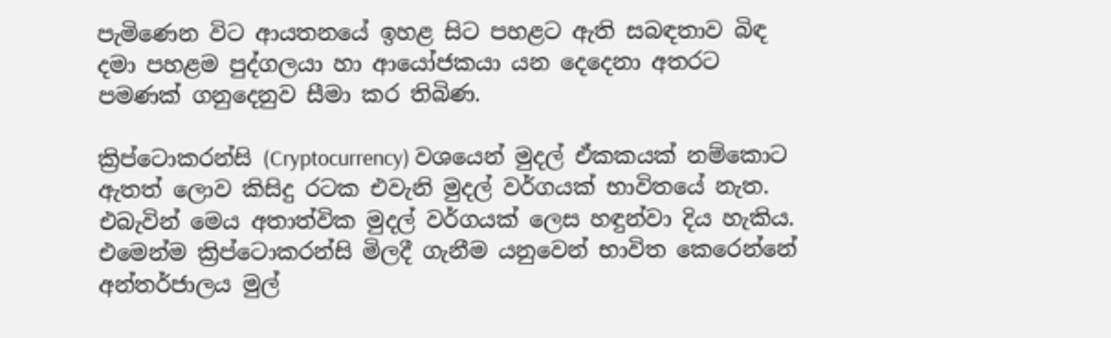පැමිණෙන විට ආයතනයේ ඉහළ සිට පහළට ඇති සබඳතාව බිඳ දමා පහළම පුද්ගලයා හා ආයෝජකයා යන දෙදෙනා අතරට පමණක් ගනුදෙනුව සීමා කර තිබිණ.

ක්‍රිප්ටොකරන්සි (Cryptocurrency) වශයෙන් මුදල් ඒකකයක් නම්කොට ඇතත් ලොව කිසිදු රටක එවැනි මුදල් වර්ගයක් භාවිතයේ නැත. එබැවින් මෙය අතාත්වික මුදල් වර්ගයක් ලෙස හඳුන්වා දිය හැකිය. එමෙන්ම ක්‍රිප්ටොකරන්සි මිලදී ගැනීම යනුවෙන් භාවිත කෙරෙන්නේ අන්තර්ජාලය මුල්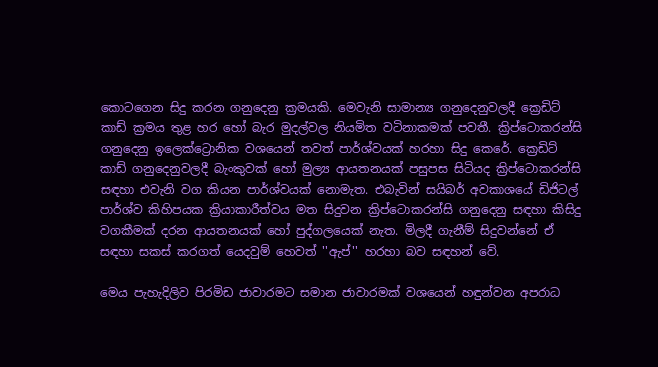කොටගෙන සිදු කරන ගනුදෙනු ක්‍රමයකි. මෙවැනි සාමාන්‍ය ගනුදෙනුවලදී ක්‍රෙඩිට් කාඩ් ක්‍රමය තුළ හර හෝ බැර මුදල්වල නියමිත වටිනාකමක් පවතී. ක්‍රිප්ටොකරන්සි ගනුදෙනු ඉලෙක්ට්‍රොනික වශයෙන් තවත් පාර්ශ්වයක් හරහා සිදු කෙරේ. ක්‍රෙඩිට් කාඩ් ගනුදෙනුවලදී බැංකුවක් හෝ මුල්‍ය ආයතනයක් පසුපස සිටියද ක්‍රිප්ටොකරන්සි සඳහා එවැනි වග කියන පාර්ශ්වයක් නොමැත. එබැවින් සයිබර් අවකාශයේ ඩිජිටල් පාර්ශ්ව කිහිපයක ක්‍රියාකාරීත්වය මත සිදුවන ක්‍රිප්ටොකරන්සි ගනුදෙනු සඳහා කිසිදු වගකීමක් දරන ආයතනයක් හෝ පුද්ගලයෙක් නැත. මිලදී ගැනීම් සිදුවන්නේ ඒ සඳහා සකස් කරගත් යෙදවුම් හෙවත් ''ඇප්'' හරහා බව සඳහන් වේ.

මෙය පැහැදිලිව පිරමිඩ ජාවාරමට සමාන ජාවාරමක් වශයෙන් හඳුන්වන අපරාධ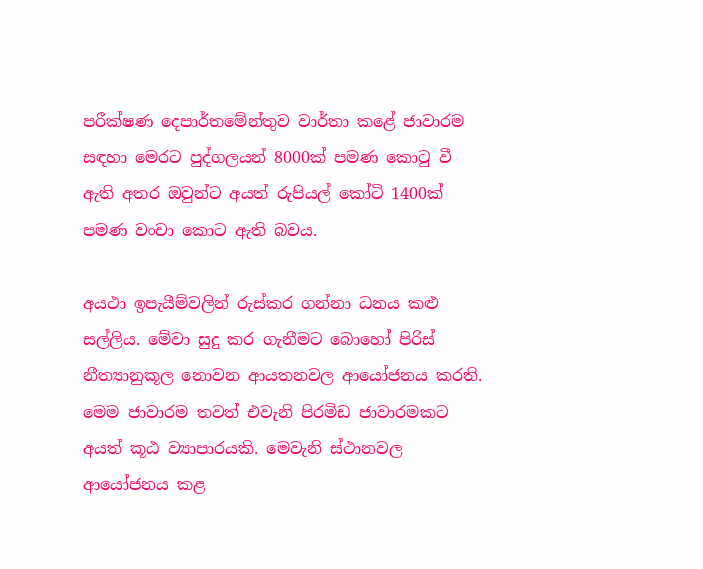පරීක්ෂණ දෙපාර්තමේන්තුව වාර්තා කළේ ජාවාරම සඳහා මෙරට පුද්ගලයන් 8000ක් පමණ කොටු වී ඇති අතර ඔවුන්ට අයත් රුපියල් කෝටි 1400ක් පමණ වංචා කොට ඇති බවය.

අයථා ඉපැයීම්වලින් රුස්කර ගන්නා ධනය කළු සල්ලිය. මේවා සුදු කර ගැනීමට බොහෝ පිරිස් නීත්‍යානුකූල නොවන ආයතනවල ආයෝජනය කරති. මෙම ජාවාරම තවත් එවැනි පිරමිඩ ජාවාරමකට අයත් කූඨ ව්‍යාපාරයකි. මෙවැනි ස්ථානවල ආයෝජනය කළ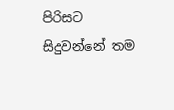පිරිසට සිදුවන්නේ තම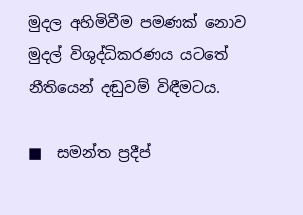මුදල අහිමිවීම පමණක් නොව මුදල් විශුද්ධිකරණය යටතේ නීතියෙන් දඬුවම් විඳීමටය.

■  සමන්ත ප්‍රදීප්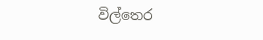විල්තෙර